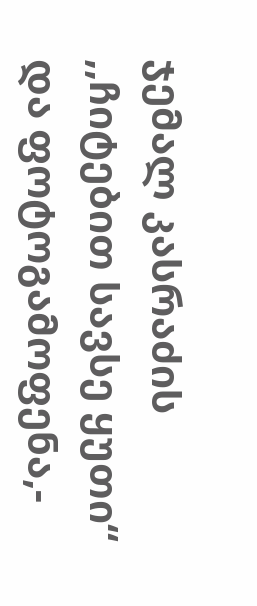ჯემალ კასრაძის ,,ჩიტებით სავსე ყუთი“ და ფოტოგამოფენა,-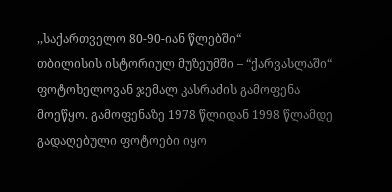,,საქართველო 80-90-იან წლებში“
თბილისის ისტორიულ მუზეუმში – “ქარვასლაში“ ფოტოხელოვან ჯემალ კასრაძის გამოფენა მოეწყო. გამოფენაზე 1978 წლიდან 1998 წლამდე გადაღებული ფოტოები იყო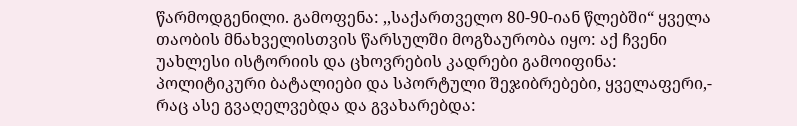წარმოდგენილი. გამოფენა: ,,საქართველო 80-90-იან წლებში“ ყველა თაობის მნახველისთვის წარსულში მოგზაურობა იყო: აქ ჩვენი უახლესი ისტორიის და ცხოვრების კადრები გამოიფინა: პოლიტიკური ბატალიები და სპორტული შეჯიბრებები, ყველაფერი,- რაც ასე გვაღელვებდა და გვახარებდა: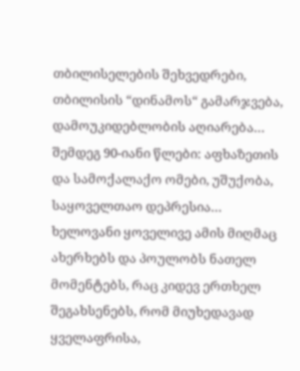თბილისელების შეხვედრები, თბილისის “დინამოს“ გამარჯვება, დამოუკიდებლობის აღიარება… შემდეგ 90-იანი წლები: აფხაზეთის და სამოქალაქო ომები, უშუქობა, საყოველთაო დეპრესია… ხელოვანი ყოველივე ამის მიღმაც ახერხებს და პოულობს ნათელ მომენტებს, რაც კიდევ ერთხელ შეგახსენებს, რომ მიუხედავად ყველაფრისა,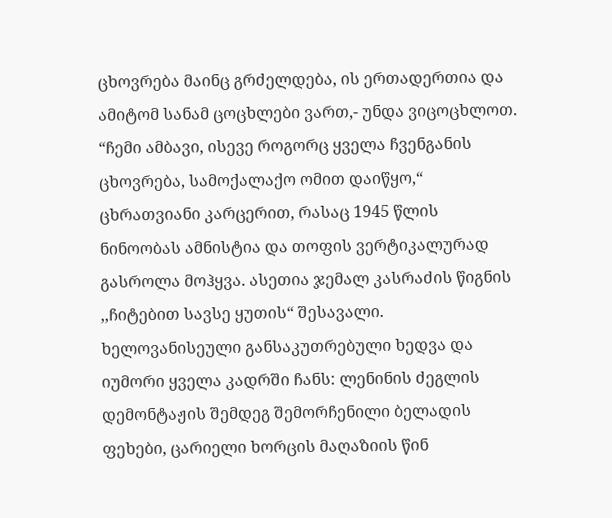ცხოვრება მაინც გრძელდება, ის ერთადერთია და ამიტომ სანამ ცოცხლები ვართ,- უნდა ვიცოცხლოთ.
“ჩემი ამბავი, ისევე როგორც ყველა ჩვენგანის ცხოვრება, სამოქალაქო ომით დაიწყო,“ ცხრათვიანი კარცერით, რასაც 1945 წლის ნინოობას ამნისტია და თოფის ვერტიკალურად გასროლა მოჰყვა. ასეთია ჯემალ კასრაძის წიგნის ,,ჩიტებით სავსე ყუთის“ შესავალი. ხელოვანისეული განსაკუთრებული ხედვა და იუმორი ყველა კადრში ჩანს: ლენინის ძეგლის დემონტაჟის შემდეგ შემორჩენილი ბელადის ფეხები, ცარიელი ხორცის მაღაზიის წინ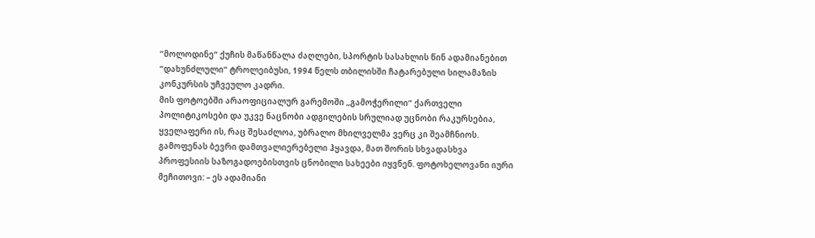“მოლოდინე“ ქუჩის მაწანწალა ძაღლები, სპორტის სასახლის წინ ადამიანებით “დახუნძლული“ ტროლეიბუსი, 1994 წელს თბილისში ჩატარებული სილამაზის კონკურსის უჩვეულო კადრი.
მის ფოტოებში არაოფიციალურ გარემოში ,,გამოჭერილი“ ქართველი პოლიტიკოსები და უკვე ნაცნობი ადგილების სრულიად უცნობი რაკურსებია, ყველაფერი ის, რაც შესაძლოა, უბრალო მხილველმა ვერც კი შეამჩნიოს. გამოფენას ბევრი დამთვალიერებელი ჰყავდა, მათ შორის სხვადასხვა პროფესიის საზოგადოებისთვის ცნობილი სახეები იყვნენ. ფოტოხელოვანი იური მეჩითოვი: – ეს ადამიანი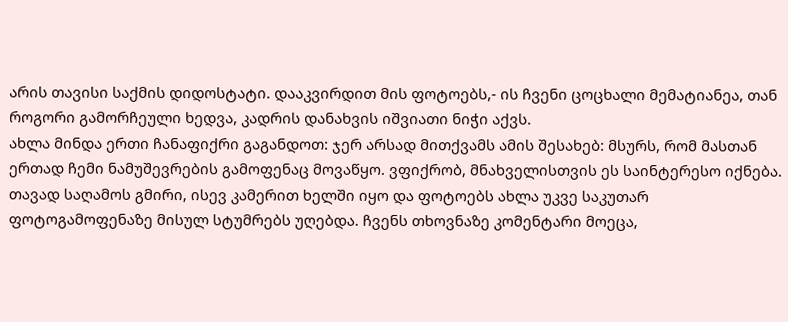არის თავისი საქმის დიდოსტატი. დააკვირდით მის ფოტოებს,- ის ჩვენი ცოცხალი მემატიანეა, თან როგორი გამორჩეული ხედვა, კადრის დანახვის იშვიათი ნიჭი აქვს.
ახლა მინდა ერთი ჩანაფიქრი გაგანდოთ: ჯერ არსად მითქვამს ამის შესახებ: მსურს, რომ მასთან ერთად ჩემი ნამუშევრების გამოფენაც მოვაწყო. ვფიქრობ, მნახველისთვის ეს საინტერესო იქნება.
თავად საღამოს გმირი, ისევ კამერით ხელში იყო და ფოტოებს ახლა უკვე საკუთარ ფოტოგამოფენაზე მისულ სტუმრებს უღებდა. ჩვენს თხოვნაზე კომენტარი მოეცა,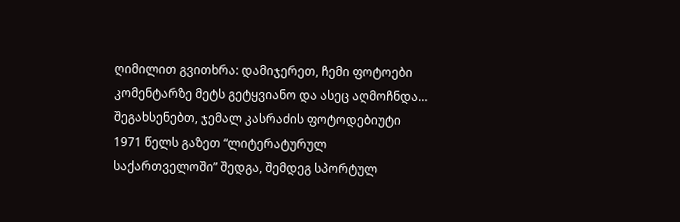ღიმილით გვითხრა: დამიჯერეთ, ჩემი ფოტოები კომენტარზე მეტს გეტყვიანო და ასეც აღმოჩნდა…
შეგახსენებთ, ჯემალ კასრაძის ფოტოდებიუტი 1971 წელს გაზეთ “ლიტერატურულ საქართველოში” შედგა, შემდეგ სპორტულ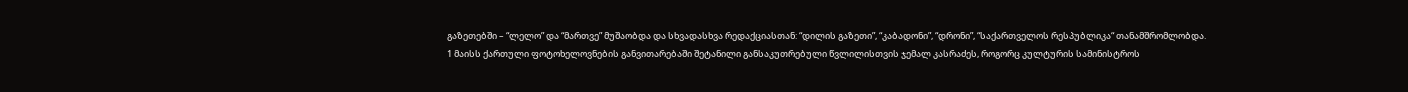გაზეთებში – “ლელო” და “მართვე” მუშაობდა და სხვადასხვა რედაქციასთან: “დილის გაზეთი”, “კაბადონი”, “დრონი”, “საქართველოს რესპუბლიკა“ თანამშრომლობდა.
1 მაისს ქართული ფოტოხელოვნების განვითარებაში შეტანილი განსაკუთრებული წვლილისთვის ჯემალ კასრაძეს, როგორც კულტურის სამინისტროს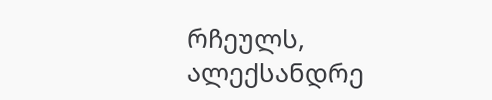რჩეულს, ალექსანდრე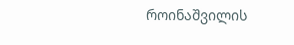როინაშვილის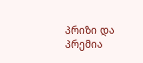პრიზი და პრემია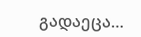გადაეცა…